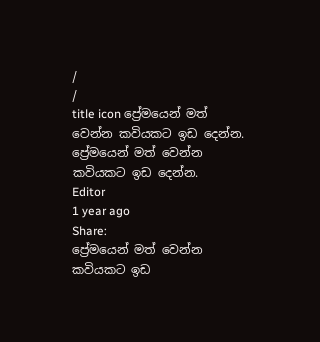/
/
title icon ප්‍රේමයෙන් මත් වෙන්න කවියකට ඉඩ දෙන්න.
ප්‍රේමයෙන් මත් වෙන්න කවියකට ඉඩ දෙන්න.
Editor
1 year ago
Share:
ප්‍රේමයෙන් මත් වෙන්න කවියකට ඉඩ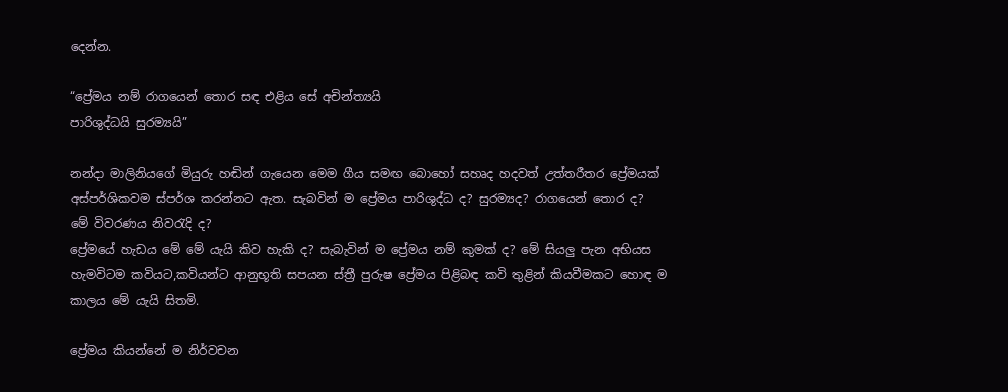දෙන්න.

“ප්‍රේමය නම් රාගයෙන් තොර සඳ එළිය සේ අචින්ත්‍යයි
පාරිශුද්ධයි සුරම්‍යයි”

නන්දා මාලිනියගේ මියුරු හඬින් ගැයෙන මෙම ගීය සමඟ බොහෝ සහෘද හදවත් උත්තරීතර ප්‍රේමයක් අස්පර්ශිකවම ස්පර්ශ කරන්නට ඇත. සැබවින් ම ප්‍රේමය පාරිශුද්ධ ද? සුරම්‍යද? රාගයෙන් තොර ද?
මේ විවරණය නිවරැදි ද?
ප්‍රේමයේ හැඩය මේ මේ යැයි කිව හැකි ද? සැබැවින් ම ප්‍රේමය නම් කුමක් ද? මේ සියලු පැන අභියස හැමවිටම කවියට,කවියන්ට ආනුභූති සපයන ස්ත්‍රී පුරුෂ ප්‍රේමය පිළිබඳ කවි තුළින් කියවීමකට හොඳ ම කාලය මේ යැයි සිතමි.

ප්‍රේමය කියන්නේ ම නිර්වචන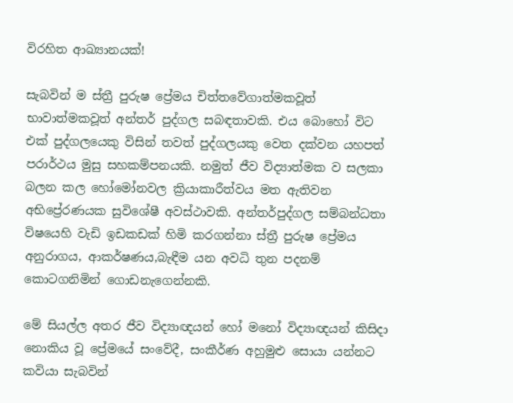විරහිත ආඛ්‍යානයක්!

සැබවින් ම ස්ත්‍රී පුරුෂ ප්‍රේමය චිත්තවේගාත්මකවූත් භාවාත්මකවූත් අන්තර් පුද්ගල සබඳතාවකි. එය බොහෝ විට එක් පුද්ගලයෙකු විසින් තවත් පුද්ගලයකු වෙත දක්වන යහපත් පරාර්ථය මුසු සහකම්පනයකි. නමුත් ජීව විද්‍යාත්මක ව සලකා බලන කල හෝමෝනවල ක්‍රියාකාරීත්වය මත ඇතිවන අභිප්‍රේරණයක සුවිශේෂී අවස්ථාවකි. අන්තර්පුද්ගල සම්බන්ධතා විෂයෙහි වැඩි ඉඩකඩක් හිමි කරගන්නා ස්ත්‍රී පුරුෂ ප්‍රේමය අනුරාගය, ආකර්ෂණය,බැඳීම යන අවධි තුන පදනම් කොටගනිමින් ගොඩනැගෙන්නකි.

මේ සියල්ල අතර ජීව විද්‍යාඥයන් හෝ මනෝ විද්‍යාඥයන් කිසිදා නොකිය වූ ප්‍රේමයේ සංවේදී, සංකීර්ණ අහුමුළු සොයා යන්නට කවියා සැබවින්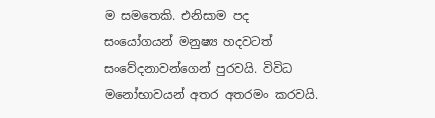ම සමතෙකි. එනිසාම පද සංයෝගයන් මනුෂ්‍ය හදවටත් සංවේදනාවන්ගෙන් පුරවයි. විවිධ මනෝභාවයන් අතර අතරමං කරවයි.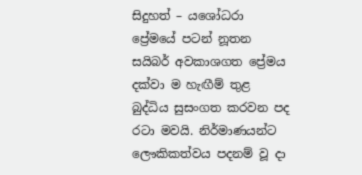සිදුහත් – යශෝධරා ප්‍රේමයේ පටන් නූතන සයිබර් අවකාශගත ප්‍රේමය දක්වා ම හැඟීම් තුළ බුද්ධිය සුසංගත කරවන පද රටා මවයි. නිර්මාණයන්ට ලෞකිකත්වය පදනම් වූ දා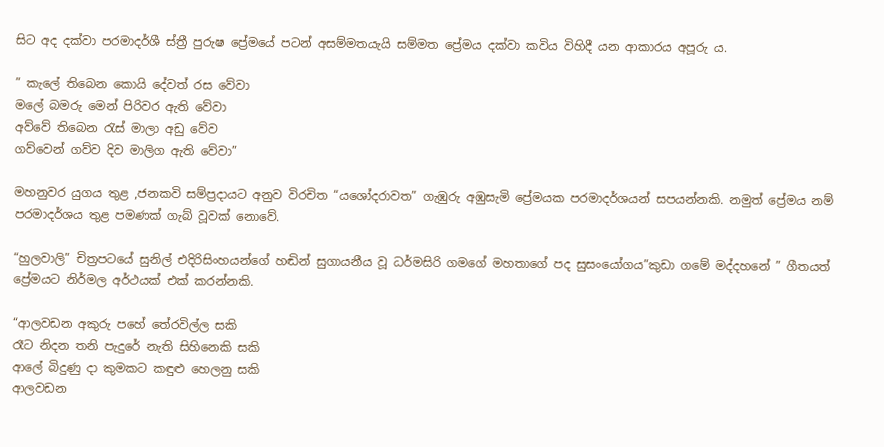සිට අද දක්වා පරමාදර්ශී ස්ත්‍රී පුරුෂ ප්‍රේමයේ පටන් අසම්මතයැයි සම්මත ප්‍රේමය දක්වා කවිය විහිදී යන ආකාරය අපූරු ය.

” කැලේ තිබෙන කොයි දේවත් රස වේවා
මලේ බමරු මෙන් පිරිවර ඇති වේවා
අව්වේ තිබෙන රැස් මාලා අඩු වේව
ගව්වෙන් ගව්ව දිව මාලිග ඇති වේවා”

මහනුවර යුගය තුළ ,ජනකවි සම්ප්‍රදායට අනුව විරචිත “යශෝදරාවත” ගැඹුරු අඹුසැමි ප්‍රේමයක පරමාදර්ශයන් සපයන්නකි. නමුත් ප්‍රේමය නම් පරමාදර්ශය තුළ පමණක් ගැබ් වූවක් නොවේ.

“හුලවාලි” චිත්‍රපටයේ සුනිල් එදිරිසිංහයන්ගේ හඬින් සුගායනීය වූ ධර්මසිරි ගමගේ මහතාගේ පද සුසංයෝගය”කුඩා ගමේ මද්දහනේ ” ගීතයත් ප්‍රේමයට නිර්මල අර්ථයක් එක් කරන්නකි.

“ආලවඩන අකුරු පහේ තේරවිල්ල සකි
රෑට නිදන තනි පැදුරේ නැති සිහිනෙකි සකි
ආලේ බිදුණු දා කුමකට කඳුළු හෙලනු සකි
ආලවඩන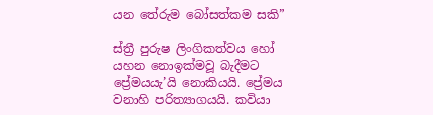යන තේරුම බෝසත්කම සකි”

ස්ත්‍රී පුරුෂ ලිංගිකත්වය හෝ යහන නොඉක්මවූ බැදීමට ප්‍රේමයයැ’යි නොකියයි. ප්‍රේමය වනාහි පරිත්‍යාගයයි. කවියා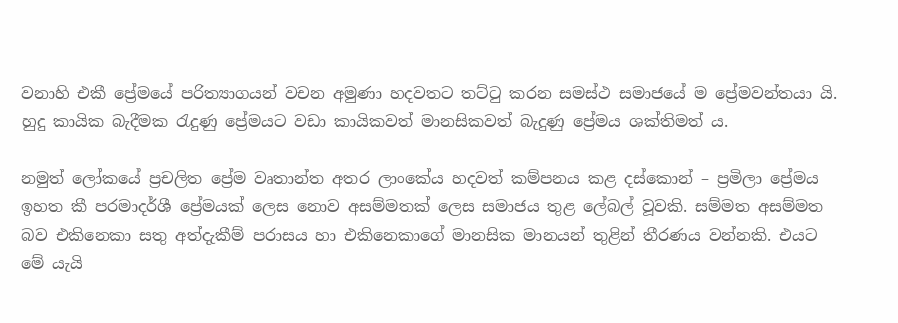වනාහි එකී ප්‍රේමයේ පරිත්‍යාගයන් වචන අමුණා හදවතට තට්ටු කරන සමස්ථ සමාජයේ ම ප්‍රේමවන්තයා යි.
හුදු කායික බැදීමක රැදුණු ප්‍රේමයට වඩා කායිකවත් මානසිකවත් බැදුණු ප්‍රේමය ශක්තිමත් ය.

නමුත් ලෝකයේ ප්‍රචලිත ප්‍රේම වෘතාන්ත අතර ලාංකේය හදවත් කම්පනය කළ දස්කොන් – ප්‍රමිලා ප්‍රේමය ඉහත කී පරමාදර්ශී ප්‍රේමයක් ලෙස නොව අසම්මතක් ලෙස සමාජය තුළ ලේබල් වූවකි. සම්මත අසම්මත බව එකිනෙකා සතු අත්දැකීම් පරාසය හා එකිනෙකාගේ මානසික මානයන් තුළින් තීරණය වන්නකි. එයට මේ යැයි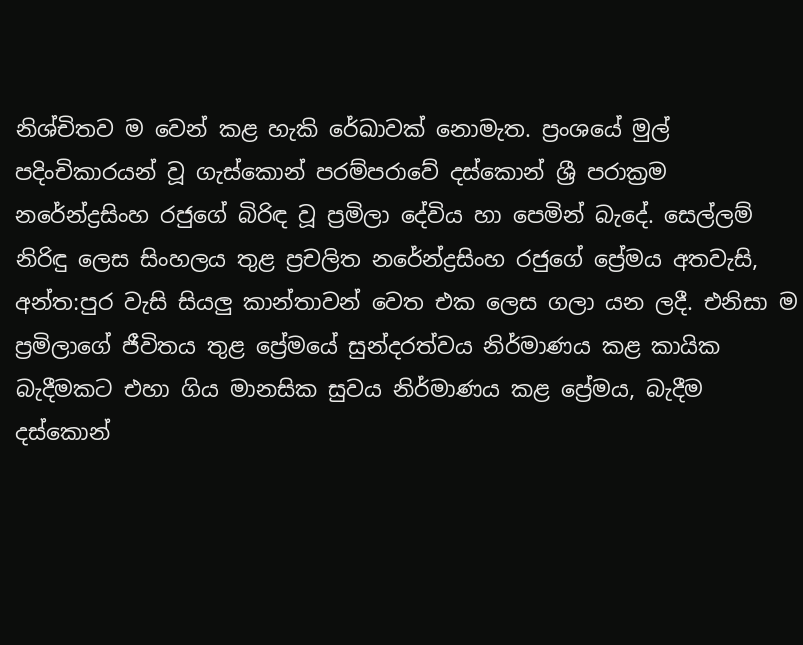නිශ්චිතව ම වෙන් කළ හැකි රේඛාවක් නොමැත. ප්‍රංශයේ මුල් පදිංචිකාරයන් වූ ගැස්කොන් පරම්පරාවේ දස්කොන් ශ්‍රී පරාක්‍රම නරේන්ද්‍රසිංහ රජුගේ බිරිඳ වූ ප්‍රමිලා දේවිය හා පෙමින් බැදේ. සෙල්ලම් නිරිඳු ලෙස සිංහලය තුළ ප්‍රචලිත නරේන්ද්‍රසිංහ රජුගේ ප්‍රේමය අතවැසි, අන්ත:පුර වැසි සියලු කාන්තාවන් වෙත එක ලෙස ගලා යන ලදී. එනිසා ම ප්‍රමිලාගේ ජීවිතය තුළ ප්‍රේමයේ සුන්දරත්වය නිර්මාණය කළ කායික බැදීමකට එහා ගිය මානසික සුවය නිර්මාණය කළ ප්‍රේමය, බැදීම දස්කොන්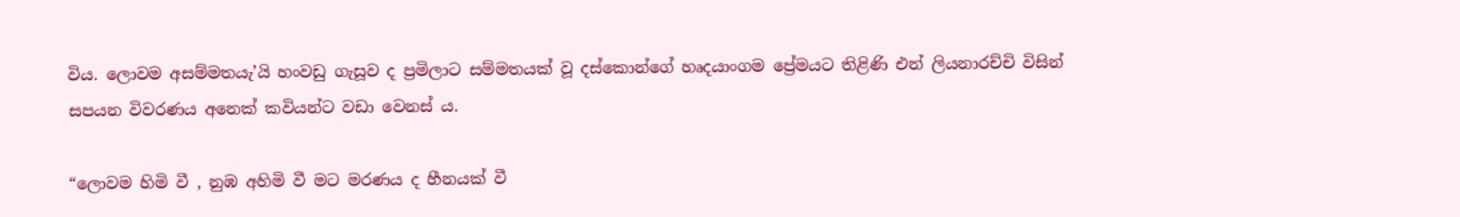විය. ලොවම අසම්මතයැ’යි හංවඩු ගැසූව ද ප්‍රමිලාට සම්මතයක් වූ දස්කොන්ගේ හෘදයාංගම ප්‍රේමයට තිළිණි එන් ලියනාරච්චි විසින් සපයන විවරණය අනෙක් කවියන්ට වඩා වෙනස්‍ ය.

“ලොවම හිමි වී , නුඹ අහිමි වී මට මරණය ද හීනයක් වී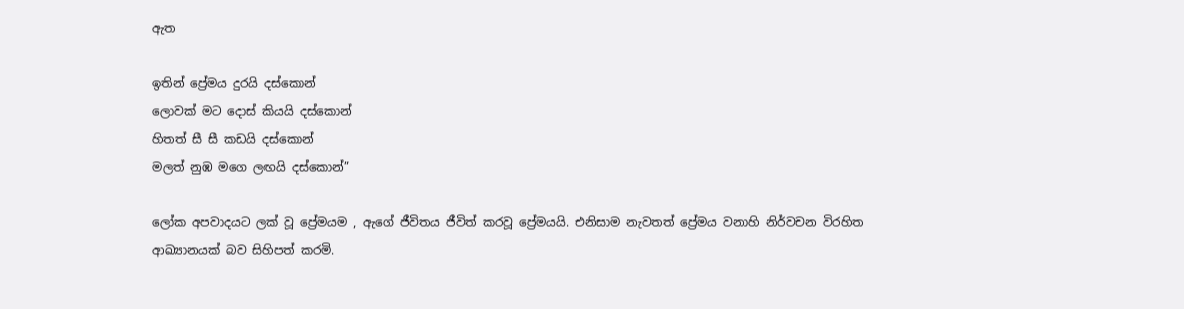ඇත

ඉතින් ප්‍රේමය දුරයි දස්කොන්
ලොවක් මට දොස් කියයි දස්කොන්
හිතත් සී සී කඩයි දස්කොන්
මලත් නුඹ මගෙ ලඟයි දස්කොන්”

ලෝක අපවාදයට ලක් වූ ප්‍රේමයම , ඇගේ ජීවිතය ජීවිත් කරවූ ප්‍රේමයයි. එනිසාම නැවතත් ප්‍රේමය වනාහි නිර්වචන විරහිත ආඛ්‍යානයක් බව සිහිපත් කරමි.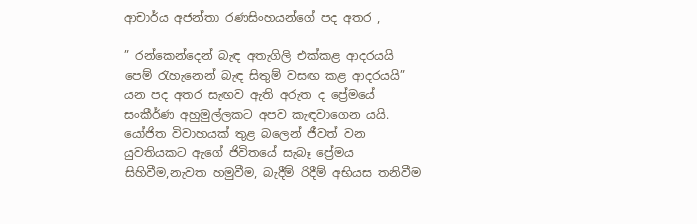ආචාර්ය අජන්තා රණසිංහයන්ගේ පද අතර ,

” රන්කෙන්දෙන් බැඳ අතැගිලි එක්කළ ආදරයයි
පෙම් රැහැනෙන් බැඳ සිතුම් වසඟ කළ ආදරයයි”
යන පද අතර සැඟව ඇති අරුත ද ප්‍රේමයේ සංකීර්ණ අහුමුල්ලකට අපව කැඳවාගෙන යයි. යෝජිත විවාහයක් තුළ බලෙන් ජීවත් වන යුවතියකට ඇගේ ජිවිතයේ සැබෑ ප්‍රේමය සිහිවීම,නැවත හමුවීම, බැදීම් රිදීම් අභියස තනිවීම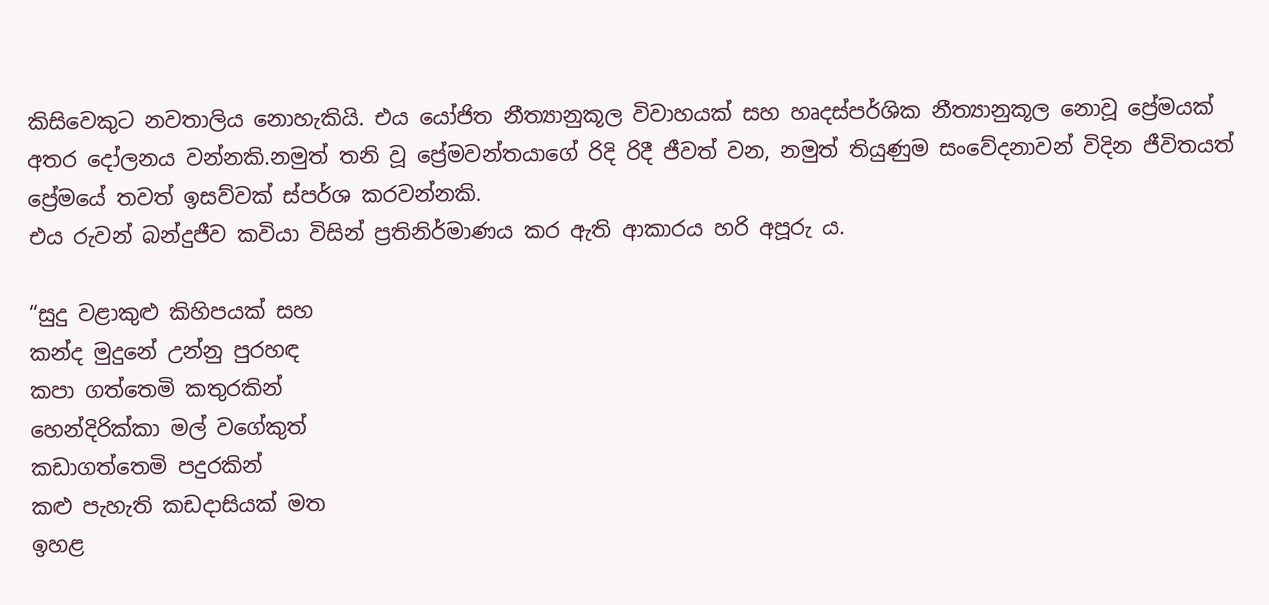කිසිවෙකුට නවතාලිය නොහැකියි. එය යෝජිත නීත්‍යානුකූල විවාහයක් සහ හෘදස්පර්ශික නීත්‍යානුකූල නොවූ ප්‍රේමයක් අතර දෝලනය වන්නකි.නමුත් තනි වූ ප්‍රේමවන්තයාගේ රිදි රිදී ජීවත් වන, නමුත් තියුණුම සංවේදනාවන් විදින ජීවිතයත් ප්‍රේමයේ තවත් ඉසව්වක් ස්පර්ශ කරවන්නකි.
එය රුවන් බන්දුජීව කවියා විසින් ප්‍රතිනිර්මාණය කර ඇති ආකාරය හරි අපූරු ය.

“සුදු වළාකුළු කිහිපයක් සහ
කන්ද මුදුනේ උන්නු පුරහඳ
කපා ගත්තෙමි කතුරකින්
හෙන්දිරික්කා මල් වගේකුත්
කඩාගත්තෙමි පදුරකින්
කළු පැහැති කඩදාසියක් මත
ඉහළ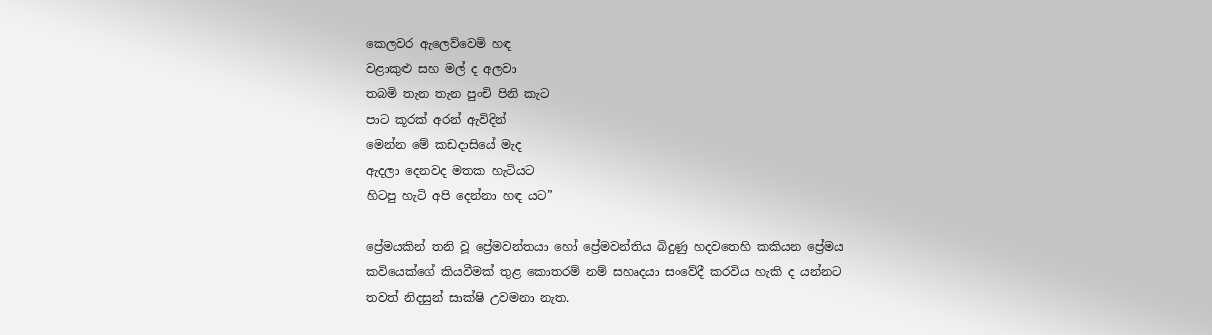කෙලවර ඇලෙව්වෙමි හඳ
වළාකුළු සහ මල් ද අලවා
තබමි තැන තැන පුංචි පිනි කැට
පාට කූරක් අරන් ඇවිදින්
මෙන්න මේ කඩදාසියේ මැද
ඇදලා දෙනවද මතක හැටියට
හිටපු හැටි අපි දෙන්නා හඳ යට”

ප්‍රේමයකින් තනි වූ ප්‍රේමවන්තයා හෝ ප්‍රේමවන්තිය බිදුණු හදවතෙහි කකියන ප්‍රේමය කවියෙක්ගේ කියවීමක් තුළ කොතරම් නම් සහෘදයා සංවේදී කරවිය හැකි ද යන්නට තවත් නිදසුන් සාක්ෂි උවමනා නැත.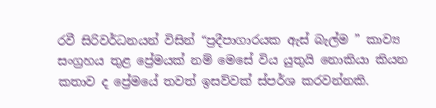රවී සිරිවර්ධනයන් විසින් “ප්‍රදීපාගාරයක ඇස් බැල්ම ” කාව්‍ය සංග්‍රහය තුළ ප්‍රේමයක් නම් මෙසේ විය යුතුයි නොකියා කියන කතාව ද ප්‍රේමයේ තවත් ඉසව්වක් ස්පර්ශ කරවන්නකි.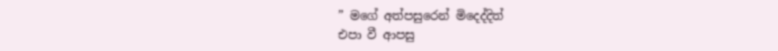” මගේ අත්පසුරෙන් මිදෙද්දිත්
එපා වී ආපසු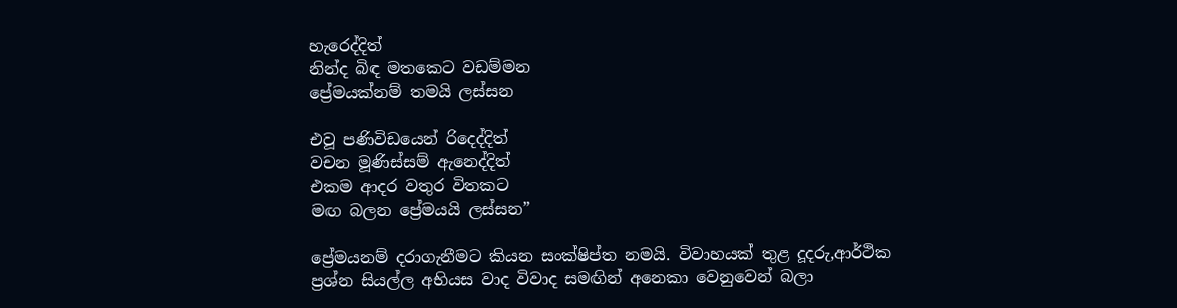හැරෙද්දිත්
නින්ද බිඳ මතකෙට වඩම්මන
ප්‍රේමයක්නම් තමයි ලස්සන

එවූ පණිවිඩයෙන් රිදෙද්දිත්
වචන මූණිස්සම් ඇනෙද්දිත්
එකම ආදර වතුර විතකට
මඟ බලන ප්‍රේමයයි ලස්සන”

ප්‍රේමයනම් දරාගැනීමට කියන සංක්ෂිප්ත නමයි. විවාහයක් තුළ දූදරු,ආර්ථික ප්‍රශ්න සියල්ල අභියස වාද විවාද සමඟින් අනෙකා වෙනුවෙන් බලා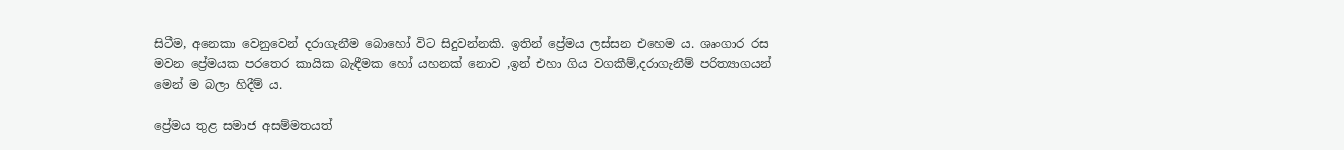සිටීම, අනෙකා වෙනුවෙන් දරාගැනීම බොහෝ විට සිදුවන්නකි. ඉතින් ප්‍රේමය ලස්සන එහෙම ය. ශෘංගාර රස මවන ප්‍රේමයක පරතෙර කායික බැඳීමක හෝ යහනක් නොව ,ඉන් එහා ගිය වගකීම්,දරාගැනීම් පරිත්‍යාගයන් මෙන් ම බලා හිදීම් ය.

ප්‍රේමය තුළ සමාජ අසම්මතයත්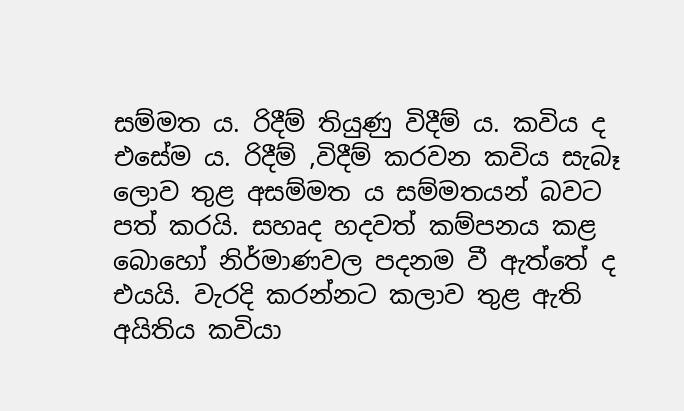සම්මත ය. රිදීම් තියුණු විදීම් ය. කවිය ද එසේම ය. රිදීම් ,විදීම් කරවන කවිය සැබෑ ලොව තුළ අසම්මත ය සම්මතයන් බවට පත් කරයි. සහෘද හදවත් කම්පනය කළ බොහෝ නිර්මාණවල පදනම වී ඇත්තේ ද එයයි. වැරදි කරන්නට කලාව තුළ ඇති අයිතිය කවියා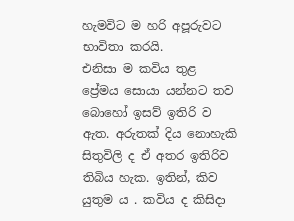හැමවිට ම හරි අපූරුවට භාවිතා කරයි.
එනිසා ම කවිය තුළ ප්‍රේමය සොයා යන්නට තව බොහෝ ඉසව් ඉතිරි ව ඇත. අරුතක් දිය නොහැකි සිතුවිලි ද ඒ අතර ඉතිරිව තිබිය හැක. ඉතින්, කිව යුතුම ය . කවිය ද කිසිදා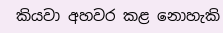කියවා අහවර කළ නොහැකි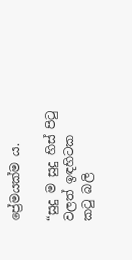ප්‍රේමයක්ම ය.

“සුදු ම සුදු හිස් පිටු වලත් ඉඳහිටක කටු බලි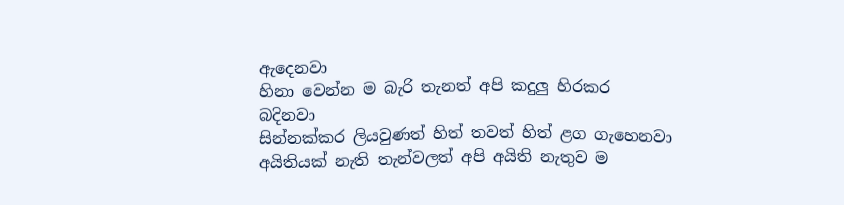ඇදෙනවා
හිනා වෙන්න ම බැරි තැනත් අපි කදුලු හිරකර බදිනවා
සින්නක්කර ලියවුණත් හිත් තවත් හිත් ළග ගැහෙනවා
අයිතියක් නැති තැන්වලත් අපි අයිති නැතුව ම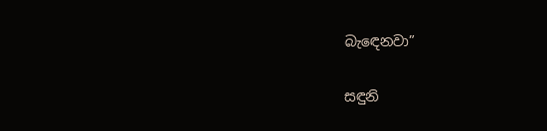බැඳෙනවා”

සඳුනි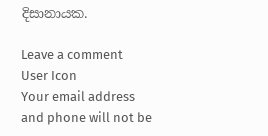දිසානායක.

Leave a comment
User Icon
Your email address and phone will not be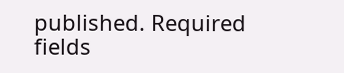published. Required fields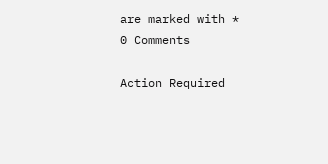are marked with *
0 Comments

Action Required